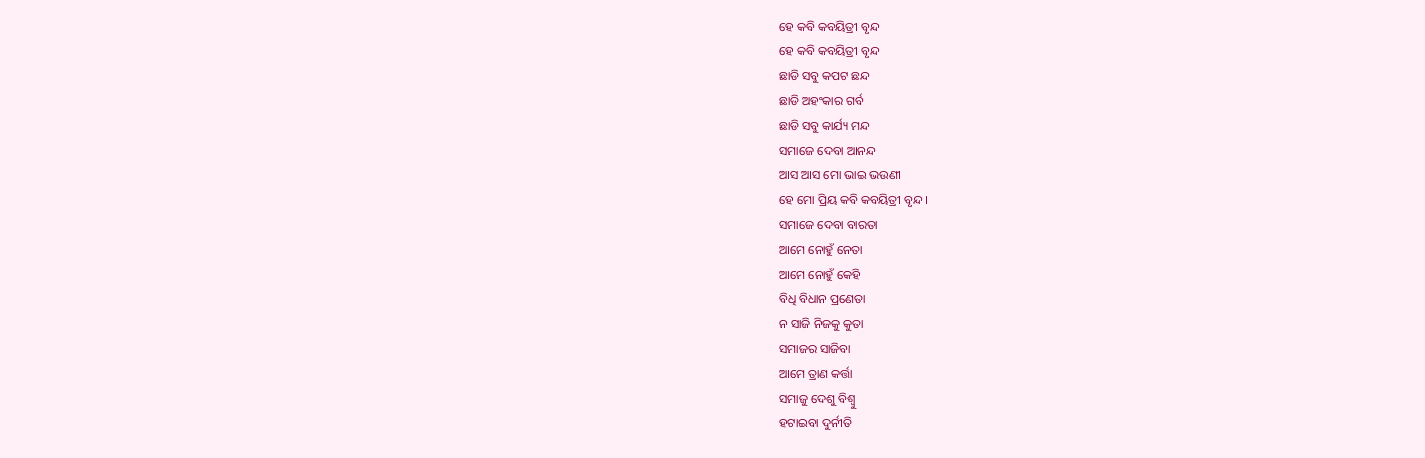ହେ କବି କବୟିତ୍ରୀ ବୃନ୍ଦ
ହେ କବି କବୟିତ୍ରୀ ବୃନ୍ଦ
ଛାଡି ସବୁ କପଟ ଛନ୍ଦ
ଛାଡି ଅହଂକାର ଗର୍ବ
ଛାଡି ସବୁ କାର୍ଯ୍ୟ ମନ୍ଦ
ସମାଜେ ଦେବା ଆନନ୍ଦ
ଆସ ଆସ ମୋ ଭାଇ ଭଉଣୀ
ହେ ମୋ ପ୍ରିୟ କବି କବୟିତ୍ରୀ ବୃନ୍ଦ ।
ସମାଜେ ଦେବା ବାରତା
ଆମେ ନୋହୁଁ ନେତା
ଆମେ ନୋହୁଁ କେହି
ବିଧି ବିଧାନ ପ୍ରଣେତା
ନ ସାଜି ନିଜକୁ କୁତା
ସମାଜର ସାଜିବା
ଆମେ ତ୍ରାଣ କର୍ତ୍ତା
ସମାଜୁ ଦେଶୁ ବିଶ୍ଵୁ
ହଟାଇବା ଦୁର୍ନୀତି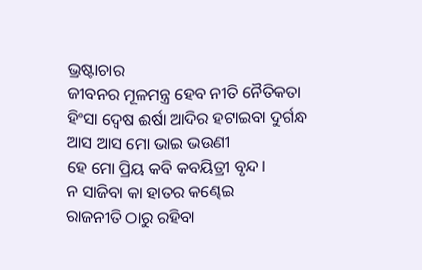ଭ୍ରଷ୍ଟାଚାର
ଜୀବନର ମୂଳମନ୍ତ୍ର ହେବ ନୀତି ନୈତିକତା
ହିଂସା ଦ୍ୱେଷ ଈର୍ଷା ଆଦିର ହଟାଇବା ଦୁର୍ଗନ୍ଧ
ଆସ ଆସ ମୋ ଭାଇ ଭଉଣୀ
ହେ ମୋ ପ୍ରିୟ କବି କବୟିତ୍ରୀ ବୃନ୍ଦ।
ନ ସାଜିବା କା ହାତର କଣ୍ଢେଇ
ରାଜନୀତି ଠାରୁ ରହିବା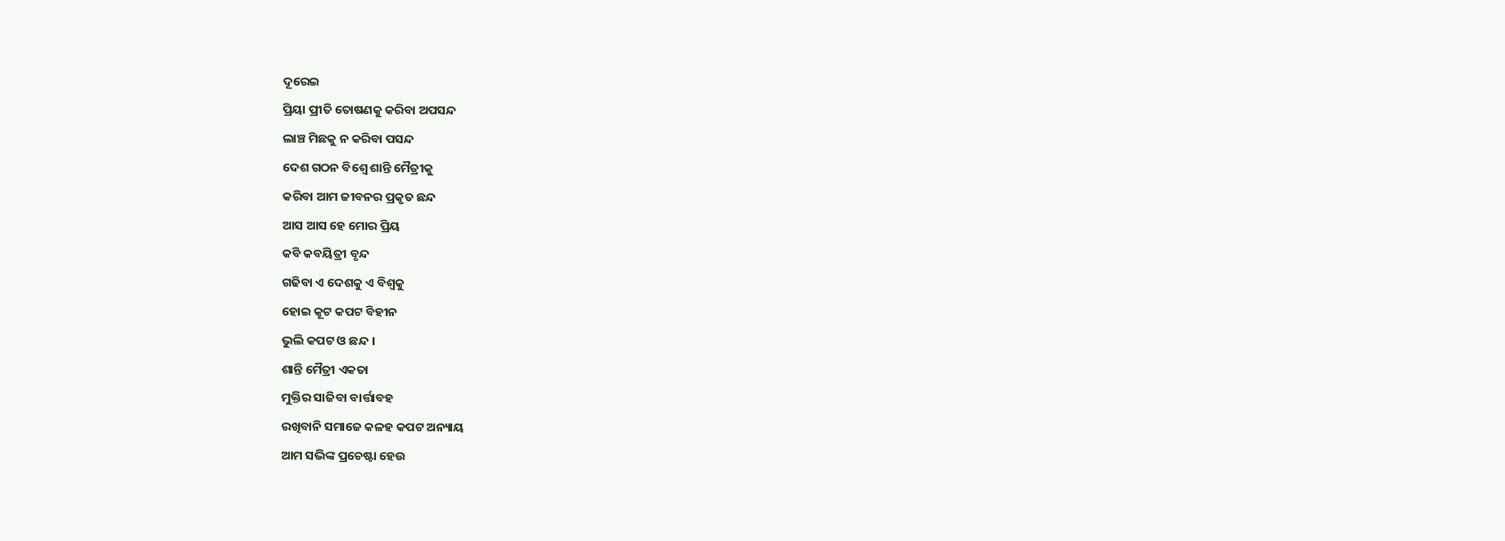ଦୂରେଇ
ପ୍ରିୟା ପ୍ରୀତି ତୋଷଣକୁ କରିବା ଅପସନ୍ଦ
ଲାଞ୍ଚ ମିଛକୁ ନ କରିବା ପସନ୍ଦ
ଦେଶ ଗଠନ ବିଶ୍ଵେ ଶାନ୍ତି ମୈତ୍ରୀକୁ
କରିବା ଆମ ଜୀବନର ପ୍ରକୃତ ଛନ୍ଦ
ଆସ ଆସ ହେ ମୋର ପ୍ରିୟ
କବି କବୟିତ୍ରୀ ବୃନ୍ଦ
ଗଢିବା ଏ ଦେଶକୁ ଏ ବିଶ୍ଵକୁ
ହୋଇ କୂଟ କପଟ ବିହୀନ
ଭୁଲି କପଟ ଓ ଛନ୍ଦ ।
ଶାନ୍ତି ମୈତ୍ରୀ ଏକତା
ମୁକ୍ତିର ସାଜିବା ବାର୍ତ୍ତାବହ
ରଖିବାନି ସମାଜେ କଳହ କପଟ ଅନ୍ୟାୟ
ଆମ ସଭିଙ୍କ ପ୍ରଚେଷ୍ଟା ହେଉ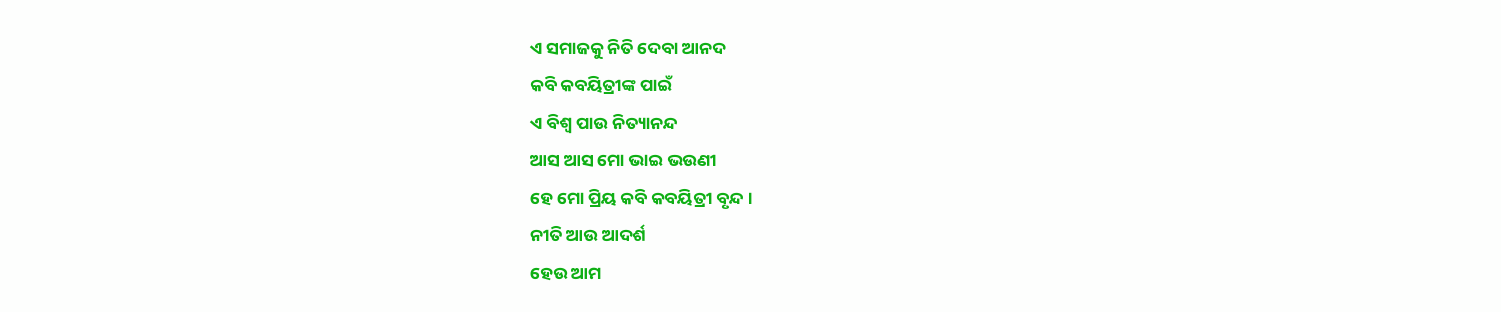ଏ ସମାଜକୁ ନିତି ଦେବା ଆନଦ
କବି କବୟିତ୍ରୀଙ୍କ ପାଇଁ
ଏ ବିଶ୍ଵ ପାଉ ନିତ୍ୟାନନ୍ଦ
ଆସ ଆସ ମୋ ଭାଇ ଭଉଣୀ
ହେ ମୋ ପ୍ରିୟ କବି କବୟିତ୍ରୀ ବୃନ୍ଦ ।
ନୀତି ଆଉ ଆଦର୍ଶ
ହେଉ ଆମ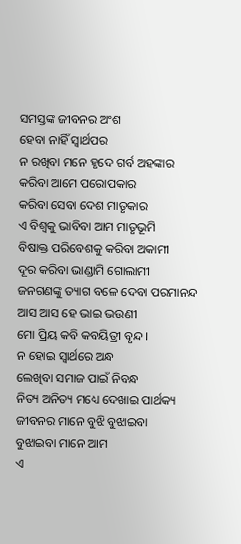ସମସ୍ତଙ୍କ ଜୀବନର ଅଂଶ
ହେବା ନାହିଁ ସ୍ଵାର୍ଥପର
ନ ରଖିବା ମନେ ହୃଦେ ଗର୍ବ ଅହଙ୍କାର
କରିବା ଆମେ ପରୋପକାର
କରିବା ସେବା ଦେଶ ମାତୃକାର
ଏ ବିଶ୍ଵକୁ ଭାବିବା ଆମ ମାତୃଭୂମି
ବିଷାକ୍ତ ପରିବେଶକୁ କରିବା ଅକାମୀ
ଦୂର କରିବା ଭାଣ୍ଡାମି ଗୋଲାମୀ
ଜନଗଣଙ୍କୁ ତ୍ୟାଗ ବଳେ ଦେବା ପରମାନନ୍ଦ
ଆସ ଆସ ହେ ଭାଇ ଭଉଣୀ
ମୋ ପ୍ରିୟ କବି କବୟିତ୍ରୀ ବୃନ୍ଦ ।
ନ ହୋଇ ସ୍ଵାର୍ଥରେ ଅନ୍ଧ
ଲେଖିବା ସମାଜ ପାଇଁ ନିବନ୍ଧ
ନିତ୍ୟ ଅନିତ୍ୟ ମଧ୍ୟେ ଦେଖାଇ ପାର୍ଥକ୍ୟ
ଜୀବନର ମାନେ ବୁଝି ବୁଝାଇବା
ବୁଝାଇବା ମାନେ ଆମ
ଏ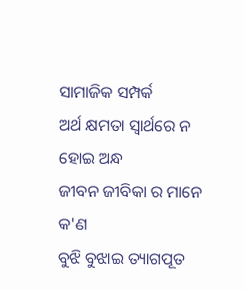ସାମାଜିକ ସମ୍ପର୍କ
ଅର୍ଥ କ୍ଷମତା ସ୍ଵାର୍ଥରେ ନ ହୋଇ ଅନ୍ଧ
ଜୀବନ ଜୀବିକା ର ମାନେ କ'ଣ
ବୁଝି ବୁଝାଇ ତ୍ୟାଗପୂତ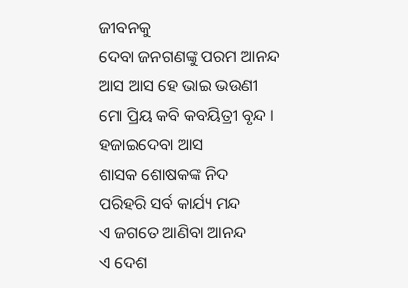ଜୀବନକୁ
ଦେବା ଜନଗଣଙ୍କୁ ପରମ ଆନନ୍ଦ
ଆସ ଆସ ହେ ଭାଇ ଭଉଣୀ
ମୋ ପ୍ରିୟ କବି କବୟିତ୍ରୀ ବୃନ୍ଦ ।
ହଜାଇଦେବା ଆସ
ଶାସକ ଶୋଷକଙ୍କ ନିଦ
ପରିହରି ସର୍ବ କାର୍ଯ୍ୟ ମନ୍ଦ
ଏ ଜଗତେ ଆଣିବା ଆନନ୍ଦ
ଏ ଦେଶ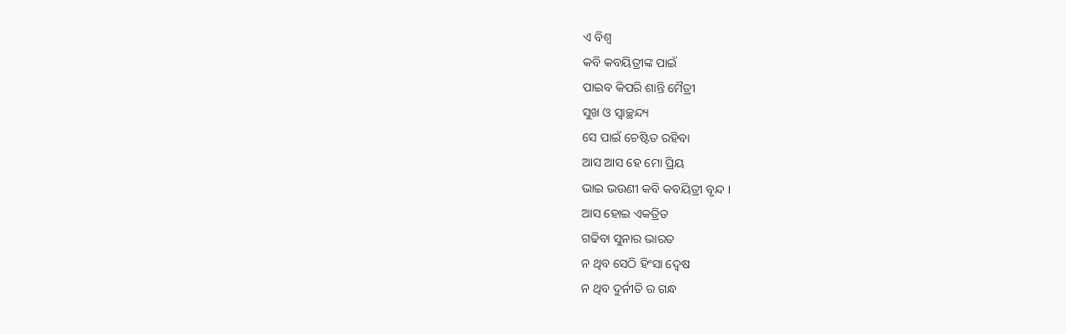ଏ ବିଶ୍ଵ
କବି କବୟିତ୍ରୀଙ୍କ ପାଇଁ
ପାଇବ କିପରି ଶାନ୍ତି ମୈତ୍ରୀ
ସୁଖ ଓ ସ୍ଵାଚ୍ଛନ୍ଦ୍ୟ
ସେ ପାଇଁ ଚେଷ୍ଟିତ ରହିବା
ଆସ ଆସ ହେ ମୋ ପ୍ରିୟ
ଭାଇ ଭଉଣୀ କବି କବୟିତ୍ରୀ ବୃନ୍ଦ ।
ଆସ ହୋଇ ଏକତ୍ରିତ
ଗଢିବା ସୁନାର ଭାରତ
ନ ଥିବ ସେଠି ହିଂସା ଦ୍ୱେଷ
ନ ଥିବ ଦୁର୍ନୀତି ର ଗନ୍ଧ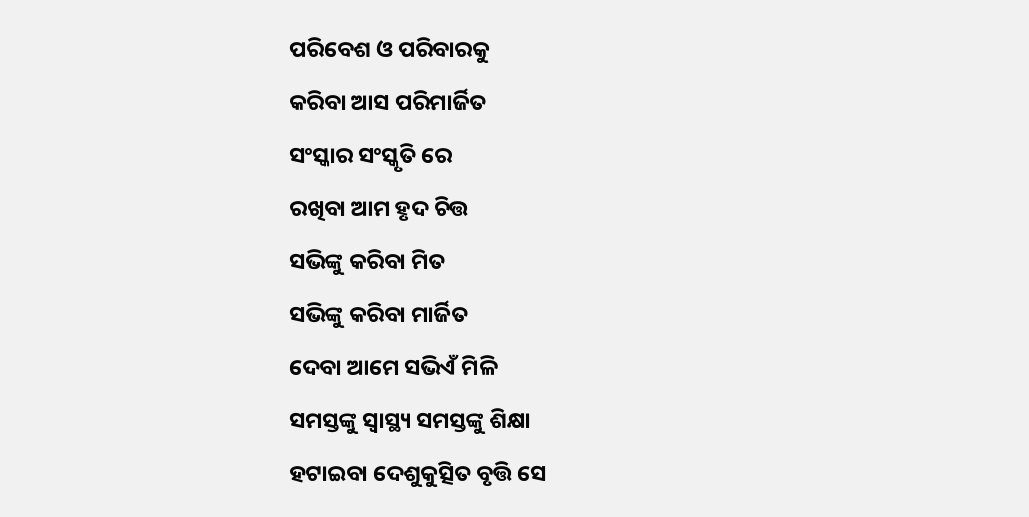ପରିବେଶ ଓ ପରିବାରକୁ
କରିବା ଆସ ପରିମାର୍ଜିତ
ସଂସ୍କାର ସଂସ୍କୃତି ରେ
ରଖିବା ଆମ ହୃଦ ଚିତ୍ତ
ସଭିଙ୍କୁ କରିବା ମିତ
ସଭିଙ୍କୁ କରିବା ମାର୍ଜିତ
ଦେବା ଆମେ ସଭିଏଁ ମିଳି
ସମସ୍ତଙ୍କୁ ସ୍ଵାସ୍ଥ୍ୟ ସମସ୍ତଙ୍କୁ ଶିକ୍ଷା
ହଟାଇବା ଦେଶୁକୁତ୍ସିତ ବୃତ୍ତି ସେ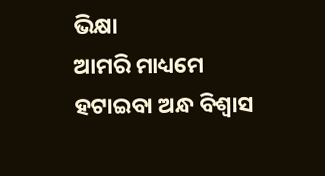ଭିକ୍ଷା
ଆମରି ମାଧ୍ୟମେ ହଟାଇବା ଅନ୍ଧ ବିଶ୍ବାସ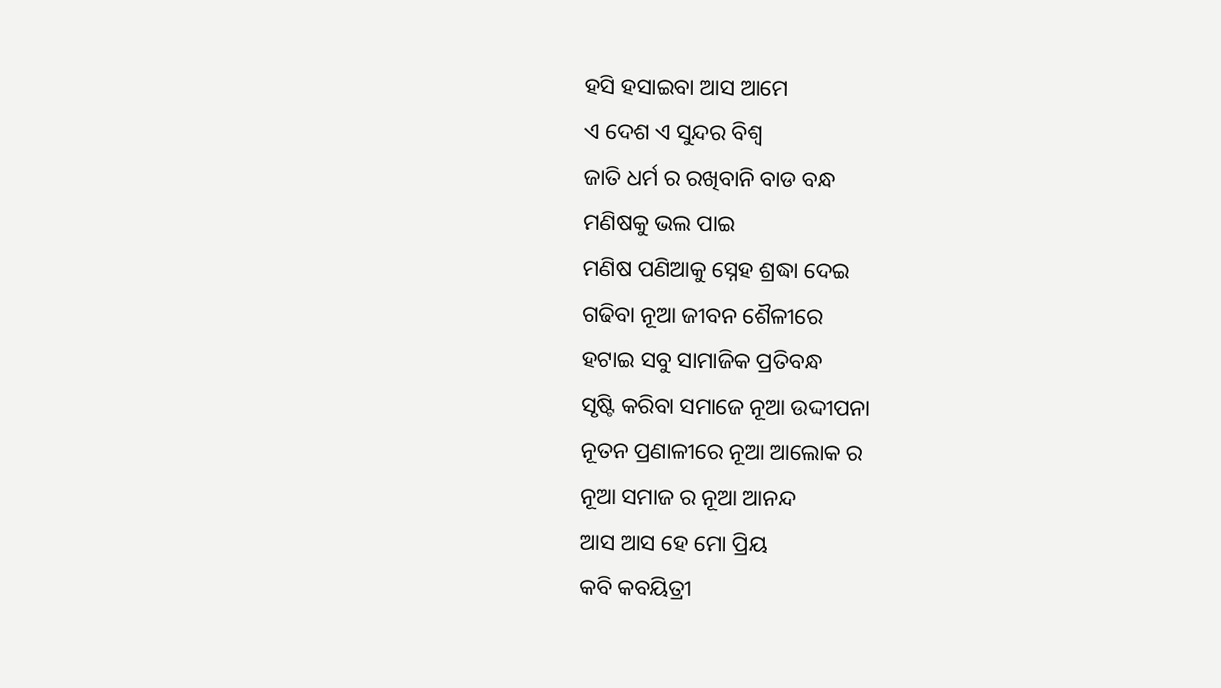ହସି ହସାଇବା ଆସ ଆମେ
ଏ ଦେଶ ଏ ସୁନ୍ଦର ବିଶ୍ଵ
ଜାତି ଧର୍ମ ର ରଖିବାନି ବାଡ ବନ୍ଧ
ମଣିଷକୁ ଭଲ ପାଇ
ମଣିଷ ପଣିଆକୁ ସ୍ନେହ ଶ୍ରଦ୍ଧା ଦେଇ
ଗଢିବା ନୂଆ ଜୀବନ ଶୈଳୀରେ
ହଟାଇ ସବୁ ସାମାଜିକ ପ୍ରତିବନ୍ଧ
ସୃଷ୍ଟି କରିବା ସମାଜେ ନୂଆ ଉଦ୍ଦୀପନା
ନୂତନ ପ୍ରଣାଳୀରେ ନୂଆ ଆଲୋକ ର
ନୂଆ ସମାଜ ର ନୂଆ ଆନନ୍ଦ
ଆସ ଆସ ହେ ମୋ ପ୍ରିୟ
କବି କବୟିତ୍ରୀ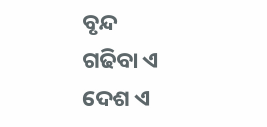ବୃନ୍ଦ
ଗଢିବା ଏ ଦେଶ ଏ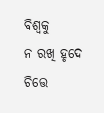ବିଶ୍ଵକୁ
ନ ରଖି ହୃଦେ ଚିତ୍ତେ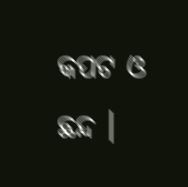କପଟ ଓ ଛନ୍ଦ ।